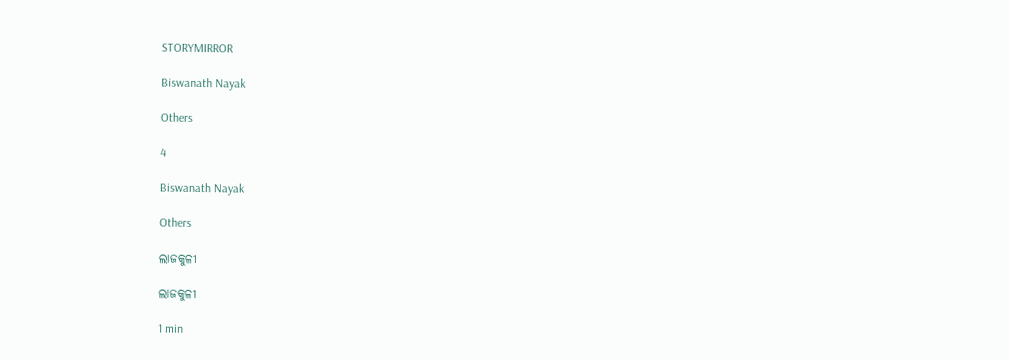STORYMIRROR

Biswanath Nayak

Others

4

Biswanath Nayak

Others

ଲାଜକୁଳୀ

ଲାଜକୁଳୀ

1 min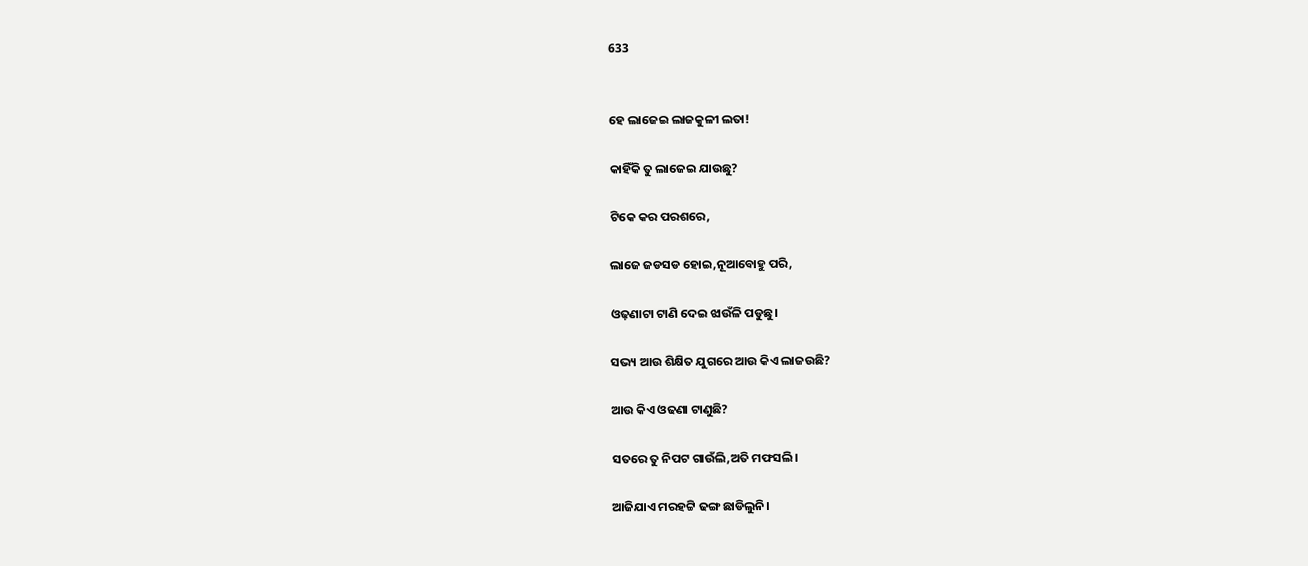633


ହେ ଲାଜେଇ ଲାଜକୁଳୀ ଲତା!

କାହିଁକି ତୁ ଲାଜେଇ ଯାଉଛୁ?

ଟିକେ କର ପରଶରେ,

ଲାଜେ ଜଡସଡ ହୋଇ,ନୂଆବୋହୁ ପରି,

ଓଢ଼ଣାଟା ଟାଣି ଦେଇ ଝାଉଁଳି ପଡୁଛୁ।

ସଭ୍ୟ ଆଉ ଶିକ୍ଷିତ ଯୁଗରେ ଆଉ କିଏ ଲାଜଉଛି?

ଆଉ କିଏ ଓଢଣା ଟାଣୁଛି?

ସତରେ ତୁ ନିପଟ ଗାଉଁଲି,ଅତି ମଫସଲି।

ଆଜିଯାଏ ମରହଟ୍ଟି ଢଙ୍ଗ ଛାଡିଲୁନି।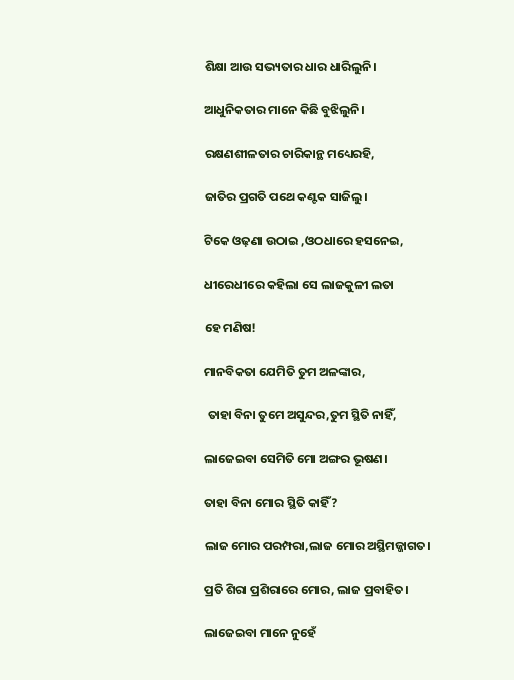ଶିକ୍ଷା ଆଉ ସଭ୍ୟତାର ଧାର ଧାରିଲୁନି।

ଆଧୁନିକତାର ମାନେ କିଛି ବୁଝିଲୁନି।

ରକ୍ଷଣଶୀଳତାର ଚାରିକାନ୍ଥ ମଧ୍ୟେରହି,

ଜାତିର ପ୍ରଗତି ପଥେ କଣ୍ଟକ ସାଜିଲୁ।

ଟିକେ ଓଢ଼ଣା ଉଠାଇ ,ଓଠଧାରେ ହସନେଇ,

ଧୀରେଧୀରେ କହିଲା ସେ ଲାଜକୁଳୀ ଲତା

ହେ ମଣିଷ!

ମାନବିକତା ଯେମିତି ତୁମ ଅଳଙ୍କାର,

 ତାହା ବିନା ତୁମେ ଅସୁନ୍ଦର,ତୁମ ସ୍ଥିତି ନାହିଁ,

ଲାଜେଇବା ସେମିତି ମୋ ଅଙ୍ଗର ଭୂଷଣ।

ତାହା ବିନା ମୋର ସ୍ଥିତି କାହିଁ?

ଲାଜ ମୋର ପରମ୍ପରା,ଲାଜ ମୋର ଅସ୍ଥିମଜ୍ଜାଗତ।

ପ୍ରତି ଶିରା ପ୍ରଶିରାରେ ମୋର, ଲାଜ ପ୍ରବାହିତ।

ଲାଜେଇବା ମାନେ ନୁହେଁ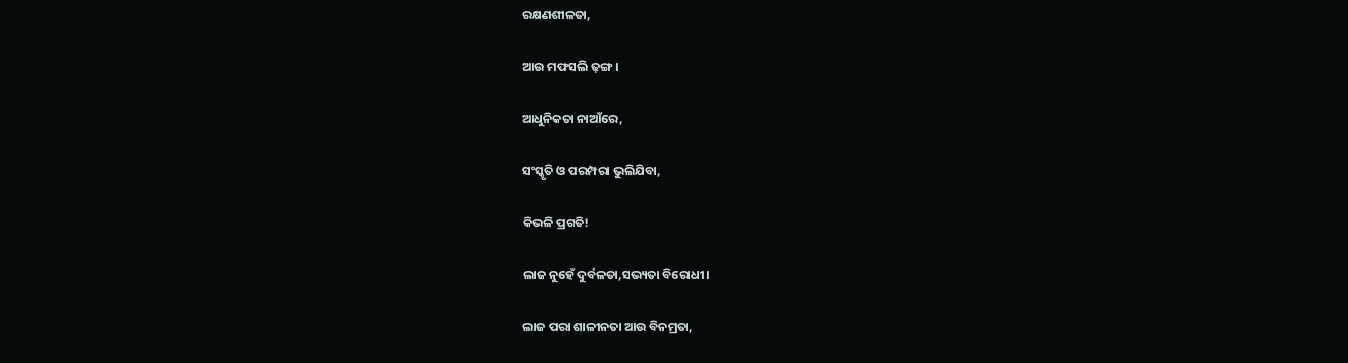ରକ୍ଷଣଶୀଳତା,

ଆଉ ମଫସଲି ଢ଼ଙ୍ଗ।

ଆଧୁନିକତା ନାଆଁରେ,

ସଂସ୍କୃତି ଓ ପରମ୍ପରା ଭୁଲିଯିବା,

କିଭଳି ପ୍ରଗତି!

ଲାଜ ନୁହେଁ ଦୁର୍ବଳତା,ସଭ୍ୟତା ବିରୋଧୀ।

ଲାଜ ପରା ଶାଳୀନତା ଆଉ ବିନମ୍ରତା,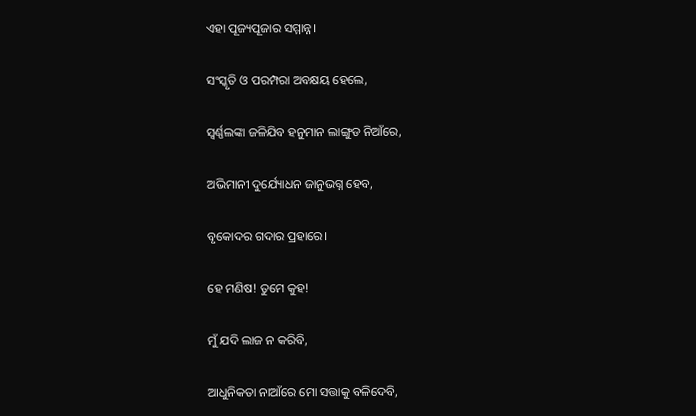ଏହା ପୂଜ୍ୟପୂଜାର ସମ୍ମାନ୍ନ।

ସଂସ୍କୃତି ଓ ପରମ୍ପରା ଅବକ୍ଷୟ ହେଲେ,

ସ୍ଵର୍ଣ୍ଣଲଙ୍କା ଜଳିଯିବ ହନୁମାନ ଲାଙ୍ଗୁଡ ନିଆଁରେ,

ଅଭିମାନୀ ଦୁର୍ଯ୍ୟୋଧନ ଜାନୁଭଗ୍ନ ହେବ,

ବୃକୋଦର ଗଦାର ପ୍ରହାରେ।

ହେ ମଣିଷ! ତୁମେ କୁହ!

ମୁଁ ଯଦି ଲାଜ ନ କରିବି,

ଆଧୁନିକତା ନାଆଁରେ ମୋ ସତ୍ତାକୁ ବଳିଦେବି,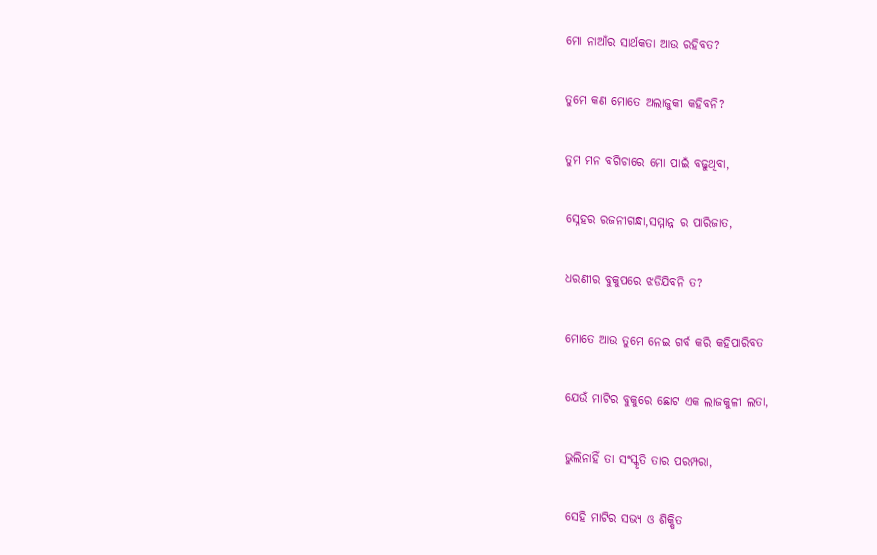ମୋ ନାଆଁର ସାର୍ଥକତା ଆଉ ରହିବତ?

ତୁମେ କଣ ମୋତେ ଅଲାଜୁକୀ କହିବନି?

ତୁମ ମନ ବଗିଚାରେ ମୋ ପାଇଁ ବଢୁଥିବା,

ସ୍ନେହର ରଜନୀଗନ୍ଧା,ସମ୍ମାନ୍ନ ର ପାରିଜାତ,

ଧରଣୀର ବୁକୁପରେ ଝଡିଯିବନି ତ?

ମୋତେ ଆଉ ତୁମେ ନେଇ ଗର୍ବ କରି କହିପାରିବତ

ଯେଉଁ ମାଟିର ବୁକୁରେ ଛୋଟ ଏକ ଲାଜକୁଳୀ ଲତା,

ଭୁଲିନାହିଁ ତା ସଂସ୍କୃତି ତାର ପରମ୍ପରା,

ସେହି ମାଟିର ସଭ୍ୟ ଓ ଶିକ୍ଷିତ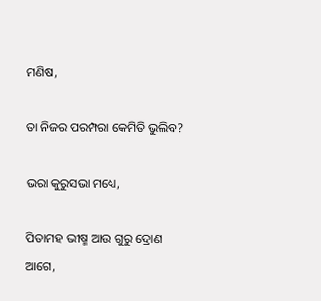ମଣିଷ,

ତା ନିଜର ପରମ୍ପରା କେମିତି ଭୁଲିବ?

ଭରା କୁରୁସଭା ମଧ୍ୟେ,

ପିତାମହ ଭୀଷ୍ମ ଆଉ ଗୁରୁ ଦ୍ରୋଣ ଆଗେ,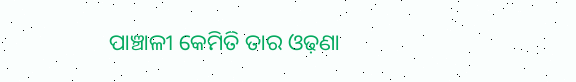ପାଞ୍ଚାଳୀ କେମିତି ତାର ଓଢ଼ଣା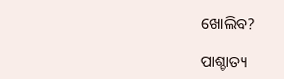ଖୋଲିବ?

ପାଶ୍ଚାତ୍ୟ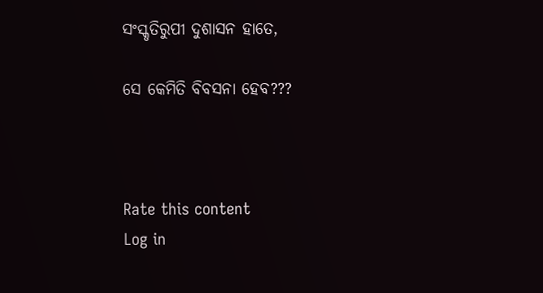ସଂସ୍କୃତିରୁପୀ ଦୁଶାସନ ହାତେ,

ସେ କେମିତି ବିବସନା ହେବ???



Rate this content
Log in